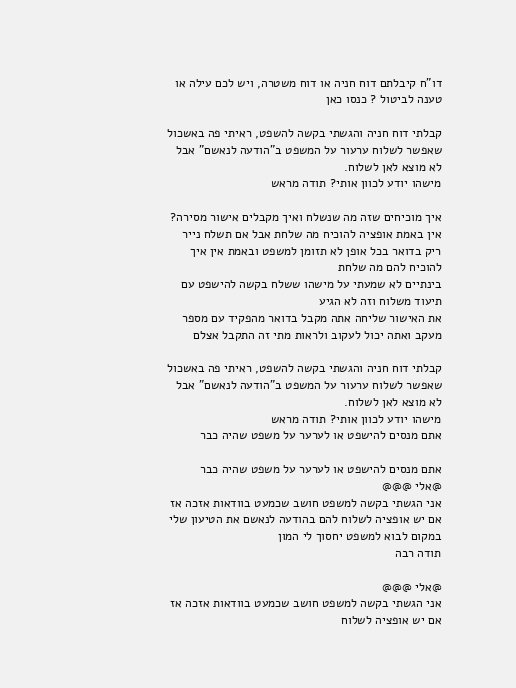דו"ח קיבלתם דוח חניה או דוח משטרה, ויש לכם עילה או טענה לביטול ? כנסו כאן

קבלתי דוח חניה והגשתי בקשה להשפט, ראיתי פה באשכול שאפשר לשלוח ערעור על המשפט ב"הודעה לנאשם" אבל לא מוצא לאן לשלוח.
מישהו יודע לכוון אותי? תודה מראש

איך מוכיחים שזה מה שנשלח ואיך מקבלים אישור מסירה?
אין באמת אופציה להוכיח מה שלחת אבל אם תשלח נייר ריק בדואר בכל אופן לא תזומן למשפט ובאמת אין איך להוכיח להם מה שלחת
בינתיים לא שמעתי על מישהו ששלח בקשה להישפט עם תיעוד משלוח וזה לא הגיע
את האישור שליחה אתה מקבל בדואר מהפקיד עם מספר מעקב ואתה יכול לעקוב ולראות מתי זה התקבל אצלם

קבלתי דוח חניה והגשתי בקשה להשפט, ראיתי פה באשכול שאפשר לשלוח ערעור על המשפט ב"הודעה לנאשם" אבל לא מוצא לאן לשלוח.
מישהו יודע לכוון אותי? תודה מראש
אתם מנסים להישפט או לערער על משפט שהיה כבר

אתם מנסים להישפט או לערער על משפט שהיה כבר
@אלי @@@
אני הגשתי בקשה למשפט חושב שכמעט בוודאות אזכה אז אם יש אופציה לשלוח להם בהודעה לנאשם את הטיעון שלי במקום לבוא למשפט יחסוך לי המון
תודה רבה

@אלי @@@
אני הגשתי בקשה למשפט חושב שכמעט בוודאות אזכה אז אם יש אופציה לשלוח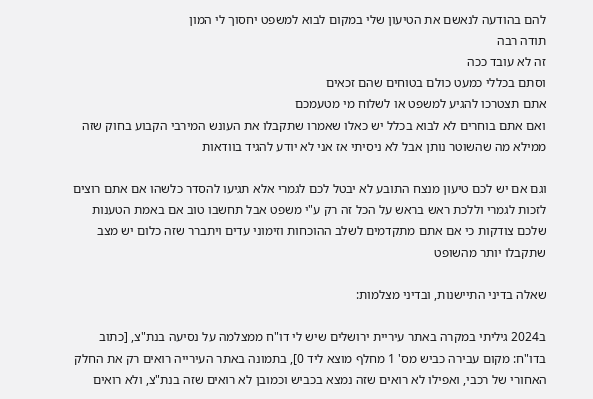להם בהודעה לנאשם את הטיעון שלי במקום לבוא למשפט יחסוך לי המון
תודה רבה
זה לא עובד ככה
וסתם בכללי כמעט כולם בטוחים שהם זכאים
אתם תצטרכו להגיע למשפט או לשלוח מי מטעמכם
ואם אתם בוחרים לא לבוא בכלל יש כאלו שאמרו שתקבלו את העונש המירבי הקבוע בחוק שזה ממילא מה שהשוטר נותן אבל לא ניסיתי אז אני לא יודע להגיד בוודאות

וגם אם יש לכם טיעון מנצח התובע לא יבטל לכם לגמרי אלא תגיעו להסדר כלשהו אם אתם רוצים לזכות לגמרי וללכת ראש בראש על הכל זה רק ע"י משפט אבל תחשבו טוב אם באמת הטענות שלכם צודקות כי אם אתם מתקדמים לשלב ההוכחות וזימוני עדים ויתברר שזה כלום יש מצב שתקבלו יותר מהשופט

שאלה בדיני התיישנות, ובדיני מצלמות:

ב2024 גיליתי במקרה באתר עיריית ירושלים שיש לי דו"ח ממצלמה על נסיעה בנת"צ, [כתוב בדו"ח: מקום עבירה כביש מס' 1 מחלף מוצא ליד 0], בתמונה באתר העירייה רואים רק את החלק האחורי של רכבי, ואפילו לא רואים שזה נמצא בכביש וכמובן לא רואים שזה בנת"צ, ולא רואים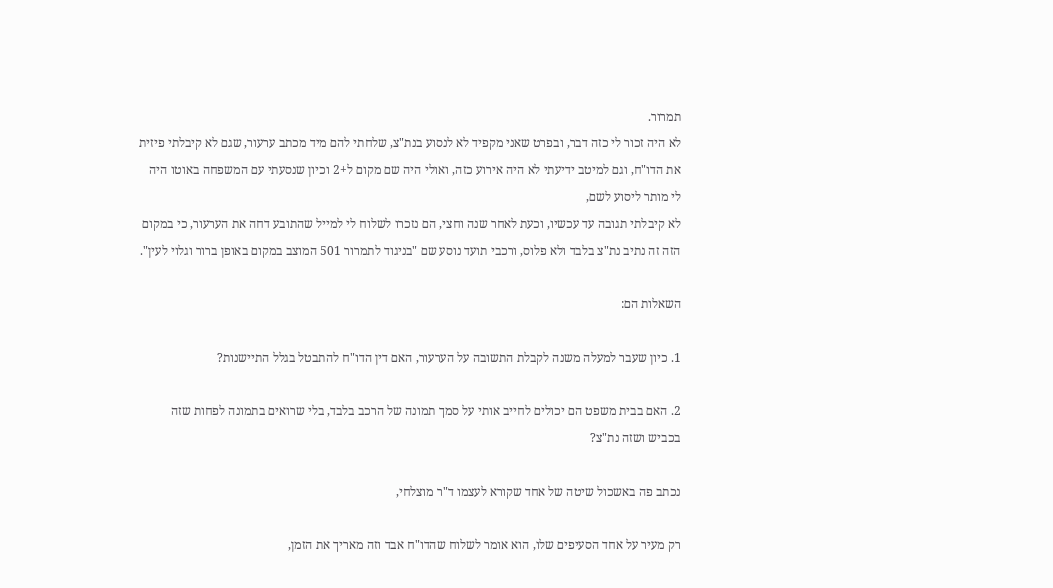תמרור.
לא היה זכור לי כזה דבר, ובפרט שאני מקפיד לא לנסוע בנת"צ, שלחתי להם מיד מכתב ערעור, שגם לא קיבלתי פיזית את הדו"ח, וגם למיטב ידיעתי לא היה אירוע כזה, ואולי היה שם מקום ל+2 וכיון שנסעתי עם המשפחה באוטו היה לי מותר ליסוע לשם,
לא קיבלתי תגובה עד עכשיו, וכעת לאחר שנה וחצי, הם נזכרו לשלוח לי למייל שהתובע דחה את הערעור, כי במקום הזה זה נתיב נת"צ בלבד ולא פלוס, ורכבי תועד נוסע שם "בניגוד לתמרור 501 המוצב במקום באופן ברור וגלוי לעין".

השאלות הם:

1. כיון שעבר למעלה משנה לקבלת התשובה על הערעור, האם דין הדו"ח להתבטל בגלל התיישנות?

2. האם בבית משפט הם יכולים לחייב אותי על סמך תמונה של הרכב בלבד, בלי שרואים בתמונה לפחות שזה בכביש ושזה נת"צ?

נכתב פה באשכול שיטה של אחד שקורא לעצמו ד"ר מוצלחי,

רק מעיר על אחד הסעיפים שלו, הוא אומר לשלוח שהדו"ח אבד וזה מאריך את הזמן,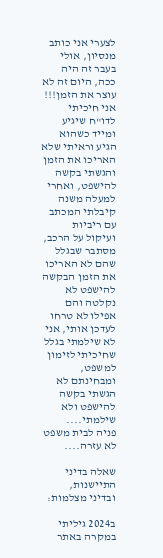לצערי אני כותב מנסיון, אולי בעבר זה היה ככה, היום זה לא עוצר את הזמן!!!
אני חיכיתי לדו"ח שיגיע ומייד כשהוא הגיע וראיתי שלא האריכו את הזמן והגשתי בקשה להישפט, ואחרי למעלה משנה קיבלתי המכתב עם ריביות ועיקול על הרכב, מסתבר שבגלל שהם לא האריכו את הזמן הבקשה להישפט לא נקלטה והם אפילו לא טרחו לעדכן אותי, אני לא שילמתי בגלל שחיכיתי לזימון למשפט, ומבחינתם לא הגשתי בקשה להישפט ולא שילמתי....
פניה לבית משפט לא עזרה....

שאלה בדיני התיישנות, ובדיני מצלמות:

ב2024 גיליתי במקרה באתר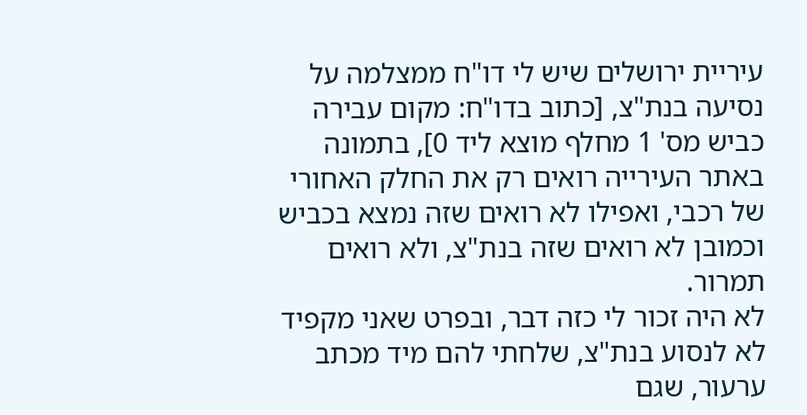עיריית ירושלים שיש לי דו"ח ממצלמה על נסיעה בנת"צ, [כתוב בדו"ח: מקום עבירה כביש מס' 1 מחלף מוצא ליד 0], בתמונה באתר העירייה רואים רק את החלק האחורי של רכבי, ואפילו לא רואים שזה נמצא בכביש וכמובן לא רואים שזה בנת"צ, ולא רואים תמרור.
לא היה זכור לי כזה דבר, ובפרט שאני מקפיד לא לנסוע בנת"צ, שלחתי להם מיד מכתב ערעור, שגם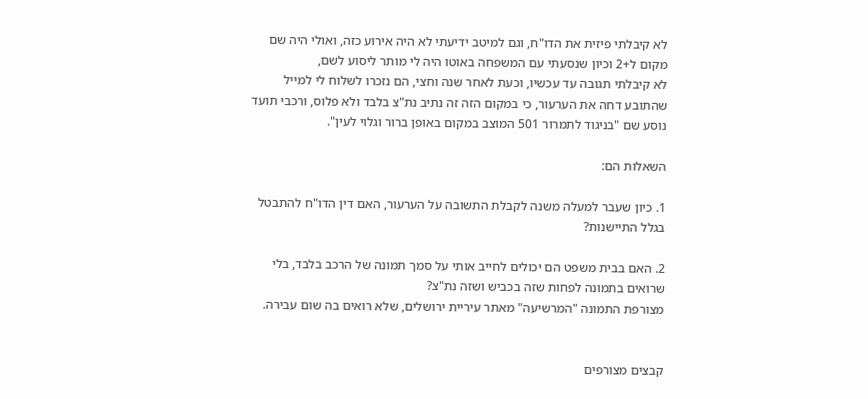לא קיבלתי פיזית את הדו"ח, וגם למיטב ידיעתי לא היה אירוע כזה, ואולי היה שם מקום ל+2 וכיון שנסעתי עם המשפחה באוטו היה לי מותר ליסוע לשם,
לא קיבלתי תגובה עד עכשיו, וכעת לאחר שנה וחצי, הם נזכרו לשלוח לי למייל שהתובע דחה את הערעור, כי במקום הזה זה נתיב נת"צ בלבד ולא פלוס, ורכבי תועד נוסע שם "בניגוד לתמרור 501 המוצב במקום באופן ברור וגלוי לעין".

השאלות הם:

1. כיון שעבר למעלה משנה לקבלת התשובה על הערעור, האם דין הדו"ח להתבטל בגלל התיישנות?

2. האם בבית משפט הם יכולים לחייב אותי על סמך תמונה של הרכב בלבד, בלי שרואים בתמונה לפחות שזה בכביש ושזה נת"צ?
מצורפת התמונה "המרשיעה" מאתר עיריית ירושלים, שלא רואים בה שום עבירה.


קבצים מצורפים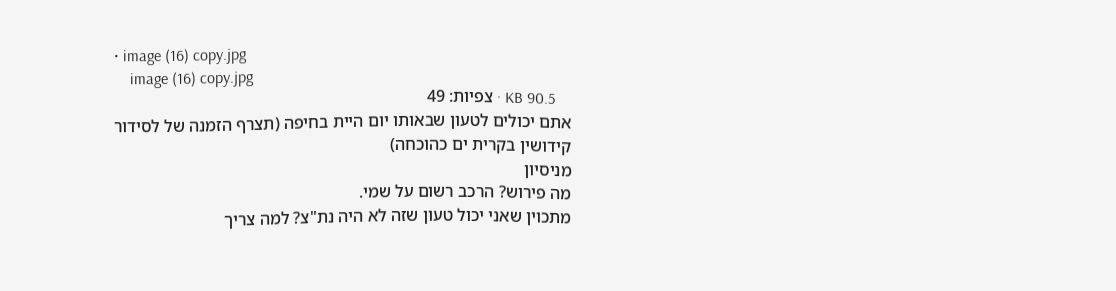• image (16) copy.jpg
    image (16) copy.jpg
    KB 90.5 · צפיות: 49
אתם יכולים לטעון שבאותו יום היית בחיפה (תצרף הזמנה של לסידור קידושין בקרית ים כהוכחה)
מניסיון
מה פירוש? הרכב רשום על שמי.
מתכוין שאני יכול טעון שזה לא היה נת"צ? למה צריך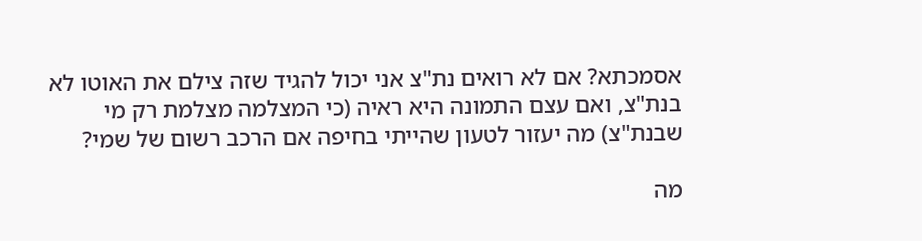אסמכתא? אם לא רואים נת"צ אני יכול להגיד שזה צילם את האוטו לא בנת"צ, ואם עצם התמונה היא ראיה (כי המצלמה מצלמת רק מי שבנת"צ) מה יעזור לטעון שהייתי בחיפה אם הרכב רשום של שמי?

מה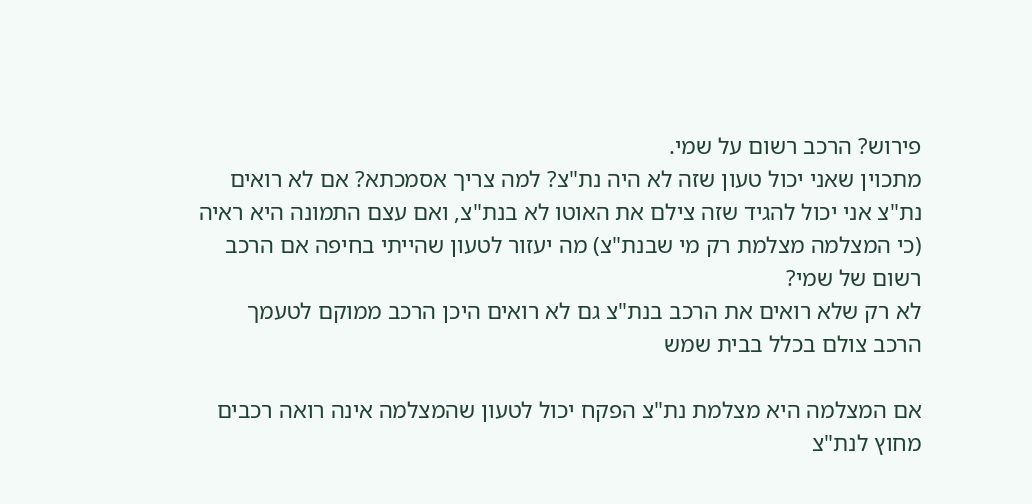פירוש? הרכב רשום על שמי.
מתכוין שאני יכול טעון שזה לא היה נת"צ? למה צריך אסמכתא? אם לא רואים נת"צ אני יכול להגיד שזה צילם את האוטו לא בנת"צ, ואם עצם התמונה היא ראיה (כי המצלמה מצלמת רק מי שבנת"צ) מה יעזור לטעון שהייתי בחיפה אם הרכב רשום של שמי?
לא רק שלא רואים את הרכב בנת"צ גם לא רואים היכן הרכב ממוקם לטעמך הרכב צולם בכלל בבית שמש

אם המצלמה היא מצלמת נת"צ הפקח יכול לטעון שהמצלמה אינה רואה רכבים מחוץ לנת"צ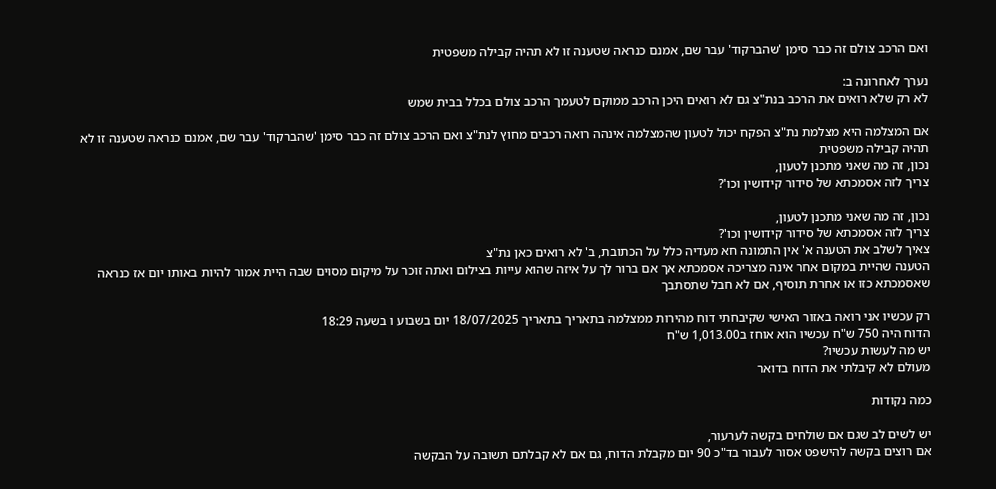ואם הרכב צולם זה כבר סימן 'שהברקוד' עבר שם, אמנם כנראה שטענה זו לא תהיה קבילה משפטית

נערך לאחרונה ב:
לא רק שלא רואים את הרכב בנת"צ גם לא רואים היכן הרכב ממוקם לטעמך הרכב צולם בכלל בבית שמש

אם המצלמה היא מצלמת נת"צ הפקח יכול לטעון שהמצלמה אינהה רואה רכבים מחוץ לנת"צ ואם הרכב צולם זה כבר סימן 'שהברקוד' עבר שם, אמנם כנראה שטענה זו לא תהיה קבילה משפטית
נכון, זה מה שאני מתכנן לטעון,
צריך לזה אסמכתא של סידור קידושין וכו'?

נכון, זה מה שאני מתכנן לטעון,
צריך לזה אסמכתא של סידור קידושין וכו'?
צאיך לשלב את הטענה א' אין התמונה חא מעדיה כלל על הכתובת, ב' לא רואים כאן נת"צ
הטענה שהיית במקום אחר אינה מצריכה אסמכתא אך אם ברור לך על איזה שהוא עייות בצילום ואתה זוכר על מיקום מסוים שבה היית אמור להיות באותו יום אז כנראה שאסמכתא כזו או אחרת תוסיף, אם לא חבל שתסתבך

רק עכשיו אני רואה באזור האישי שקיבחתי דוח מהירות ממצלמה בתאריך בתאריך 18/07/2025 יום בשבוע ו בשעה 18:29
הדוח היה 750 ש"ח עכשיו הוא אוחז ב1,013.00 ש"ח
יש מה לעשות עכשיו?
מעולם לא קיבלתי את הדוח בדואר

כמה נקודות

יש לשים לב שגם אם שולחים בקשה לערעור,
אם רוצים בקשה להישפט אסור לעבור בד"כ 90 יום מקבלת הדוח, גם אם לא קבלתם תשובה על הבקשה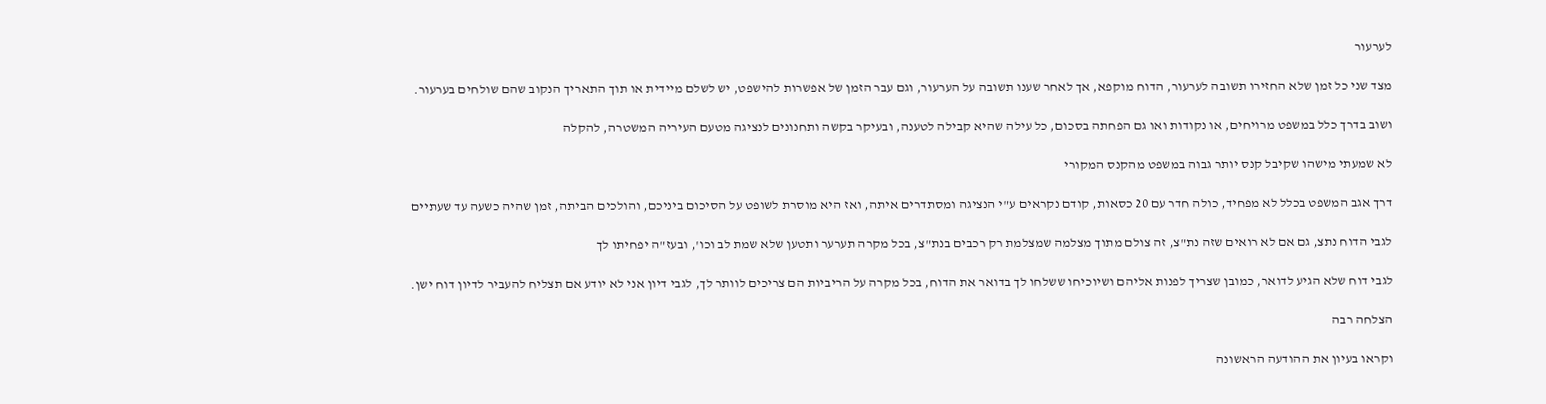לערעור

מצד שני כל זמן שלא החזירו תשובה לערעור, הדוח מוקפא, אך לאחר שענו תשובה על הערעור, וגם עבר הזמן של אפשרות להישפט, יש לשלם מיידית או תוך התאריך הנקוב שהם שולחים בערעור.

ושוב בדרך כלל במשפט מרויחים, או נקודות ואו גם הפחתה בסכום, כל עילה שהיא קבילה לטענה, ובעיקר בקשה ותחנונים לנציגה מטעם העיריה המשטרה, להקלה

לא שמעתי מישהו שקיבל קנס יותר גבוה במשפט מהקנס המקורי

דרך אגב המשפט בכלל לא מפחיד, כולה חדר עם 20 כסאות, קודם נקראים ע"י הנציגה ומסתדרים איתה, ואז היא מוסרת לשופט על הסיכום ביניכם, והולכים הביתה, זמן שהיה כשעה עד שעתיים

לגבי הדוח נתצ, גם אם לא רואים שזה נת"צ, זה צולם מתוך מצלמה שמצלמת רק רכבים בנת"צ, בכל מקרה תערער ותטען שלא שמת לב וכו', ובעז"ה יפחיתו לך

לגבי דוח שלא הגיע לדואר, כמובן שצריך לפנות אליהם ושיוכיחו ששלחו לך בדואר את הדוח, בכל מקרה על הריביות הם צריכים לוותר לך, לגבי דיון אני לא יודע אם תצליח להעביר לדיון דוח ישן.

הצלחה רבה

וקראו בעיון את ההודעה הראשונה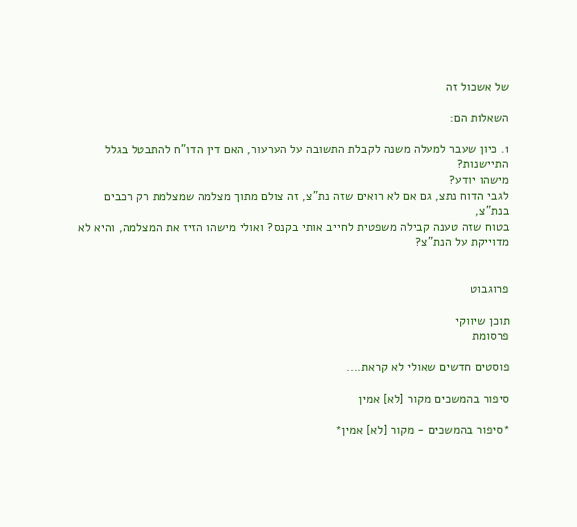של אשכול זה

השאלות הם:

1. כיון שעבר למעלה משנה לקבלת התשובה על הערעור, האם דין הדו"ח להתבטל בגלל התיישנות?
מישהו יודע?
לגבי הדוח נתצ, גם אם לא רואים שזה נת"צ, זה צולם מתוך מצלמה שמצלמת רק רכבים בנת"צ,
בטוח שזה טענה קבילה משפטית לחייב אותי בקנס? ואולי מישהו הזיז את המצלמה, והיא לא מדוייקת על הנת"צ?


פרוגבוט

תוכן שיווקי
פרסומת

פוסטים חדשים שאולי לא קראת....

סיפור בהמשכים מקור [לא] אמין

*סיפור בהמשכים - מקור [לא] אמין*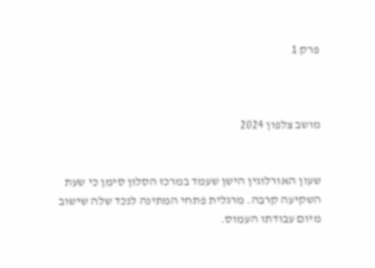פרק 1



מושב צלפון 2024


שעון האורלוגין הישן שעמד במרכז הסלון סימן כי שעת השקיעה קרבה. מרגלית פתחי המתינה לנכד שלה שישוב מיום עבודתו העמוס.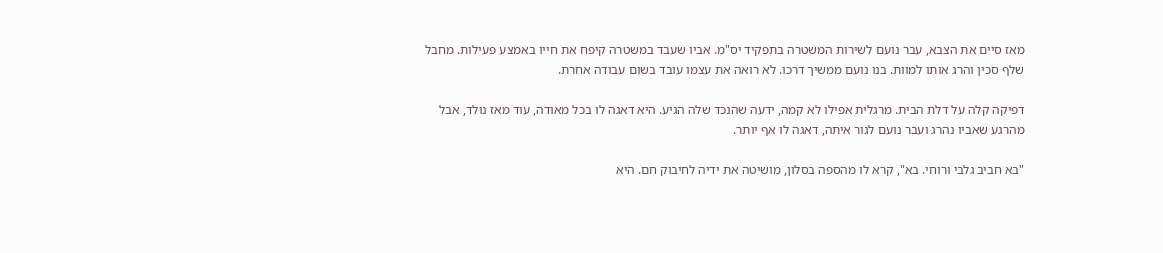מאז סיים את הצבא, עבר נועם לשירות המשטרה בתפקיד יס"מ. אביו שעבד במשטרה קיפח את חייו באמצע פעילות. מחבל שלף סכין והרג אותו למוות. בנו נועם ממשיך דרכו. לא רואה את עצמו עובד בשום עבודה אחרת.

דפיקה קלה על דלת הבית. מרגלית אפילו לא קמה, ידעה שהנכד שלה הגיע. היא דאגה לו בכל מאודה, עוד מאז נולד, אבל מהרגע שאביו נהרג ועבר נועם לגור איתה, דאגה לו אף יותר.

"בא חביב גלבי ורוחי. בא", קרא לו מהספה בסלון, מושיטה את ידיה לחיבוק חם. היא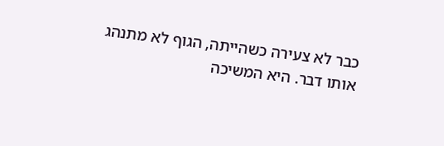כבר לא צעירה כשהייתה, הגוף לא מתנהג אותו דבר. היא המשיכה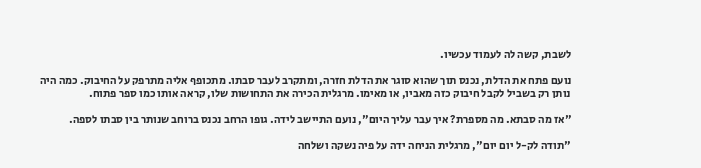לשבת, קשה לה לעמוד עכשיו.

נועם פתח את הדלת, נכנס תוך שהוא סוגר את הדלת חזרה, ומתקרב לעבר סבתו. מתכופף אליה מתרפק על החיבוק. כמה היה נותן רק בשביל לקבל חיבוק כזה מאביו, או מאימו. מרגלית הכירה את התחושות שלו, קראה אותו כמו ספר פתוח.

"אז מה סבתא. מה מספרת? איך עבר עליך היום", נועם התיישב לידה. גופו הרחב נכנס ברוחב שנותר בין סבתו לספה.

"תודה לק-ל יום יום", מרגלית הניחה ידה על פיה נשקה ושלחה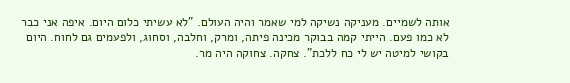אותה לשמיים. מעניקה נשיקה למי שאמר והיה העולם. "לא עשיתי כלום היום. איפה אני כבר לא כמו פעם. הייתי קמה בבוקר מכינה פיתה, ומרק, וחלבה, וסחוג, ולפעמים גם לחוח. היום בקושי למיטה יש לי כח ללכת". צחקה. צחוקה היה מר.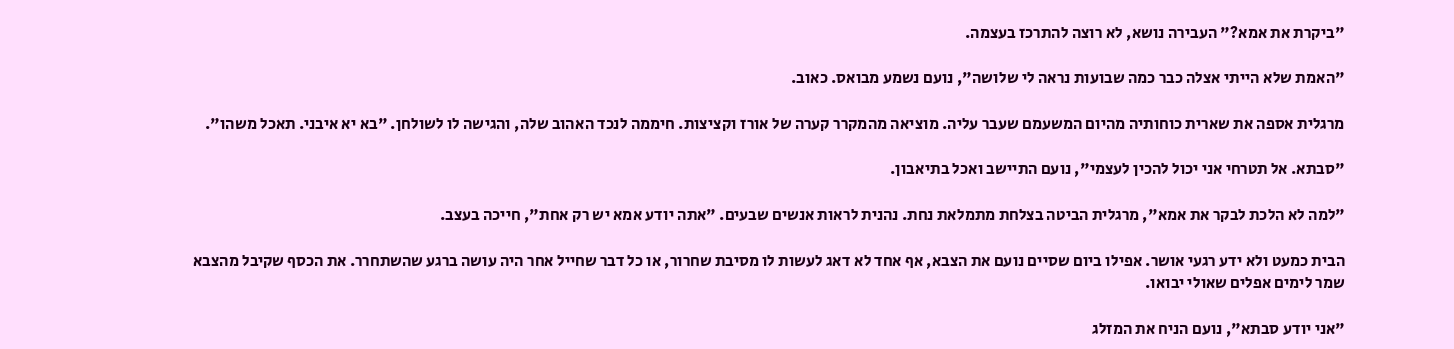"ביקרת את אמא?" העבירה נושא, לא רוצה להתרכז בעצמה.

"האמת שלא הייתי אצלה כבר כמה שבועות נראה לי שלושה", נועם נשמע מבואס. כאוב.

מרגלית אספה את שארית כוחותיה מהיום המשעמם שעבר עליה. מוציאה מהמקרר קערה של אורז וקציצות. חיממה לנכד האהוב שלה, והגישה לו לשולחן. "בא יא איבני. תאכל משהו".

"סבתא. אל תטרחי אני יכול להכין לעצמי", נועם התיישב ואכל בתיאבון.

"למה לא הלכת לבקר את אמא", מרגלית הביטה בצלחת מתמלאת נחת. נהנית לראות אנשים שבעים. "אתה יודע אמא יש רק אחת", חייכה בעצב.

הבית כמעט ולא ידע רגעי אושר. אפילו ביום שסיים נועם את הצבא, אף אחד לא דאג לעשות לו מסיבת שחרור, או כל דבר שחייל אחר היה עושה ברגע שהשתחרר. את הכסף שקיבל מהצבא שמר לימים אפלים שאולי יבואו.

"אני יודע סבתא", נועם הניח את המזלג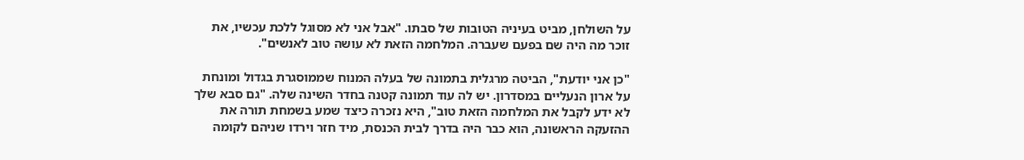על השולחן, מביט בעיניה הטובות של סבתו. "אבל אני לא מסוגל ללכת עכשיו, את זוכר מה היה שם בפעם שעברה. המלחמה הזאת לא עושה טוב לאנשים".

"כן אני יודעת", הביטה מרגלית בתמונה של בעלה המנוח שממוסגרת בגדול ומונחת על ארון הנעליים במסדרון. יש לה עוד תמונה קטנה בחדר השינה שלה. "גם סבא שלך לא ידע לקבל את המלחמה הזאת טוב", היא נזכרה כיצד שמע בשמחת תורה את ההזעקה הראשונה, הוא כבר היה בדרך לבית הכנסת, מיד חזר וירדו שניהם לקומה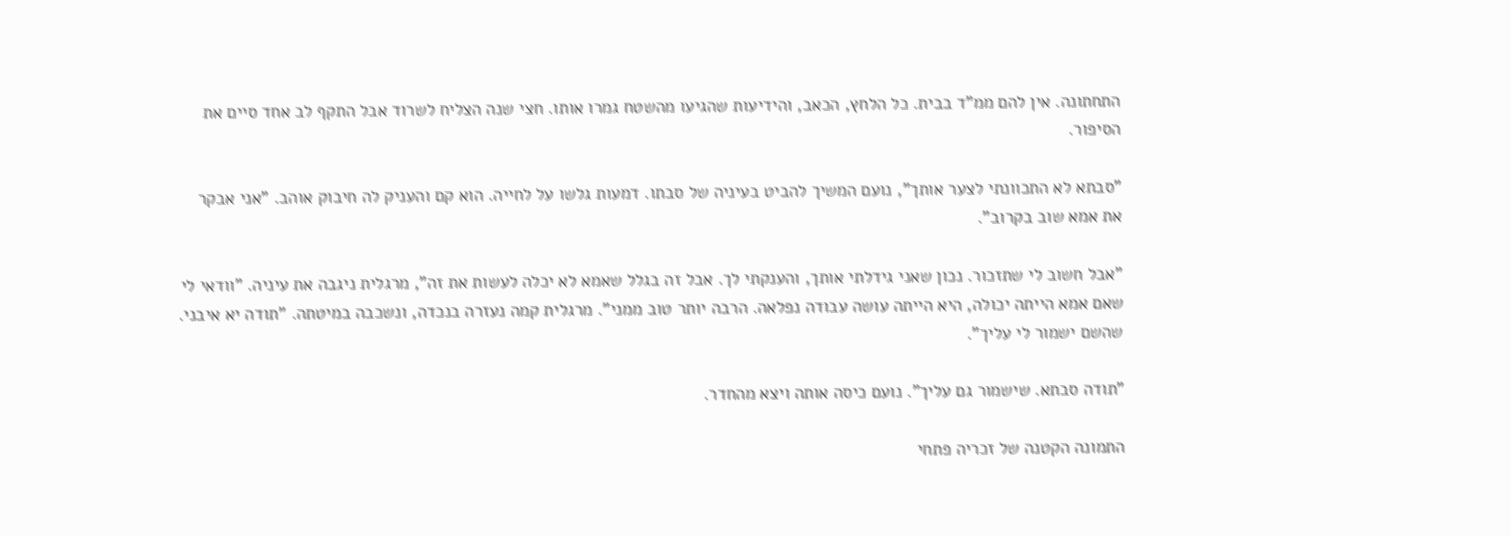התחתונה. אין להם ממ"ד בבית. כל הלחץ, הכאב, והידיעות שהגיעו מהשטח גמרו אותו. חצי שנה הצליח לשרוד אבל התקף לב אחד סיים את הסיפור.

"סבתא לא התכוונתי לצער אותך", נועם המשיך להביט בעיניה של סבתו. דמעות גלשו על לחייה. הוא קם והעניק לה חיבוק אוהב. "אני אבקר את אמא שוב בקרוב".

"אבל חשוב לי שתזכור. נכון שאני גידלתי אותך, והענקתי לך. אבל זה בגלל שאמא לא יכלה לעשות את זה", מרגלית ניגבה את עיניה. "וודאי לי שאם אמא הייתה יכולה, היא הייתה עושה עבודה נפלאה. הרבה יותר טוב ממני". מרגלית קמה נעזרה בנכדה, ונשכבה במיטתה. "תודה יא איבני. שהשם ישמור לי עליך".

"תודה סבתא. שישמור גם עליך". נועם כיסה אותה ויצא מהחדר.

התמונה הקטנה של זכריה פתחי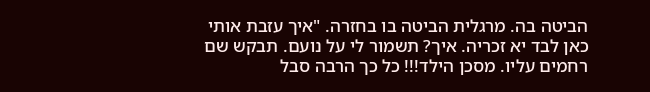הביטה בה. מרגלית הביטה בו בחזרה. "איך עזבת אותי כאן לבד יא זכריה. איך? תשמור לי על נועם. תבקש שם רחמים עליו. מסכן הילד!!! כל כך הרבה סבל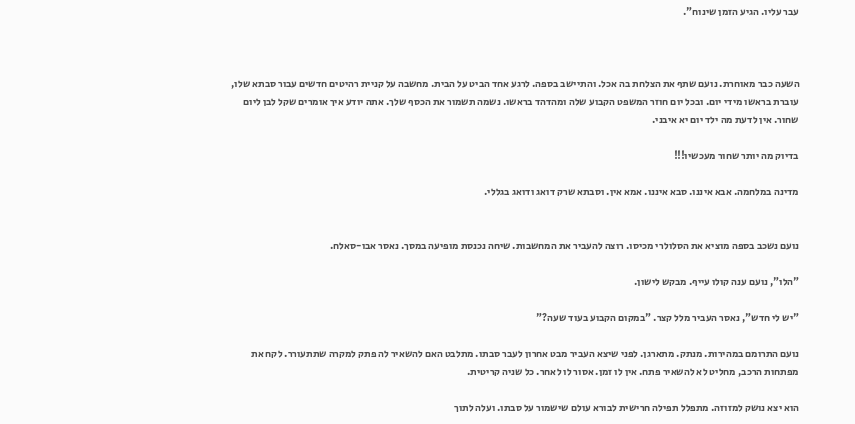עבר עליו. הגיע הזמן שינוח".



השעה כבר מאוחרת. נועם שתף את הצלחת בה אכל. והתיישב בספה. לרגע אחד הביט על הבית. מחשבה על קניית רהיטים חדשים עבור סבתא שלו, עוברת בראשו מידי יום. ובכל יום חוזר המשפט הקבוע שלה ומהדהד בראשו. נשמה תשמור את הכסף שלך. אתה יודע איך אומרים שקל לבן ליום שחור. אין לדעת מה ילד יום יא איבני.

בדיוק מה יותר שחור מעכשיו!!!

מדינה במלחמה. אבא איננו. סבא איננו. אמא אין. וסבתא שרק דואג ודואג בגללי.


נועם נשכב בספה מוציא את הסלולרי מכיסו. רוצה להעביר את המחשבות. שיחה נכנסת מופיעה במסך. נאסר אבו-סאלח.

"הלו", נועם ענה קולו עייף. מבקש לישון.

"יש לי חדש", נאסר העביר מלל קצר. "במקום הקבוע בעוד שעה?"

נועם התרומם במהירות. מנתק. מתארגן. לפני שיצא העביר מבט אחרון לעבר סבתו. מתלבט האם להשאיר לה פתק למקרה שתתעורר. לקח את מפתחות הרכב, מחליט לא להשאיר פתח. אין לו זמן. אסור לו לאחר. כל שניה קריטית.

הוא יצא נושק למזוזה. מתפלל תפילה חרישית לבורא עולם שישמור על סבתו. ועלה לתוך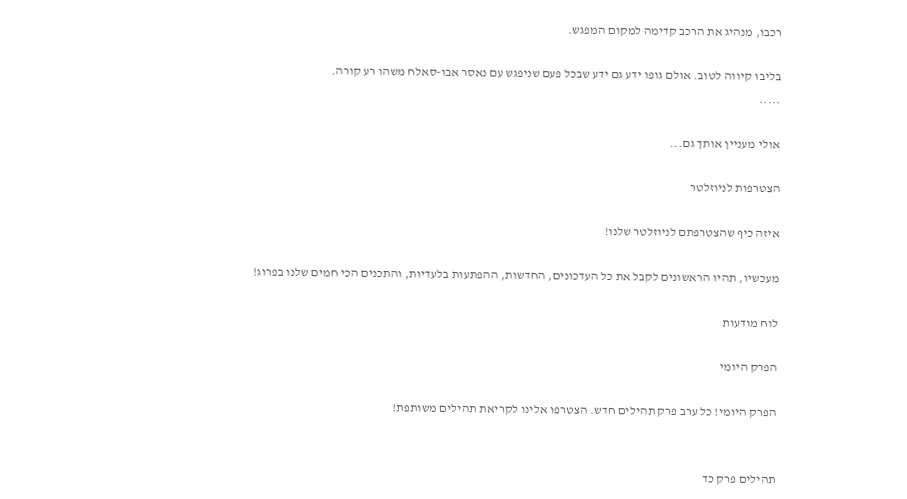רכבו, מנהיג את הרכב קדימה למקום המפגש.

בליבו קיווה לטוב. אולם גופו ידע גם ידע שבכל פעם שניפגש עם נאסר אבו-סאלח משהו רע קורה.
.....

אולי מעניין אותך גם...

הצטרפות לניוזלטר

איזה כיף שהצטרפתם לניוזלטר שלנו!

מעכשיו, תהיו הראשונים לקבל את כל העדכונים, החדשות, ההפתעות בלעדיות, והתכנים הכי חמים שלנו בפרוג!

לוח מודעות

הפרק היומי

הפרק היומי! כל ערב פרק תהילים חדש. הצטרפו אלינו לקריאת תהילים משותפת!


תהילים פרק כד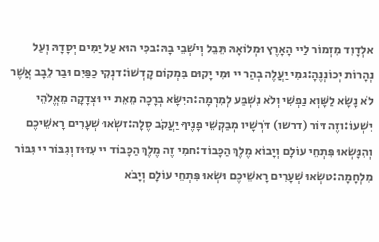אלְדָוִד מִזְמוֹר לַיי הָאָרֶץ וּמְלוֹאָהּ תֵּבֵל וְיֹשְׁבֵי בָהּ:בכִּי הוּא עַל יַמִּים יְסָדָהּ וְעַל נְהָרוֹת יְכוֹנְנֶהָ:גמִי יַעֲלֶה בְהַר יי וּמִי יָקוּם בִּמְקוֹם קָדְשׁוֹ:דנְקִי כַפַּיִם וּבַר לֵבָב אֲשֶׁר לֹא נָשָׂא לַשָּׁוְא נַפְשִׁי וְלֹא נִשְׁבַּע לְמִרְמָה:היִשָּׂא בְרָכָה מֵאֵת יי וּצְדָקָה מֵאֱלֹהֵי יִשְׁעוֹ:וזֶה דּוֹר (דרשו) דֹּרְשָׁיו מְבַקְשֵׁי פָנֶיךָ יַעֲקֹב סֶלָה:זשְׂאוּ שְׁעָרִים רָאשֵׁיכֶם וְהִנָּשְׂאוּ פִּתְחֵי עוֹלָם וְיָבוֹא מֶלֶךְ הַכָּבוֹד:חמִי זֶה מֶלֶךְ הַכָּבוֹד יי עִזּוּז וְגִבּוֹר יי גִּבּוֹר מִלְחָמָה:טשְׂאוּ שְׁעָרִים רָאשֵׁיכֶם וּשְׂאוּ פִּתְחֵי עוֹלָם וְיָבֹא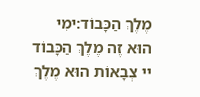מֶלֶךְ הַכָּבוֹד:ימִי הוּא זֶה מֶלֶךְ הַכָּבוֹד יי צְבָאוֹת הוּא מֶלֶךְ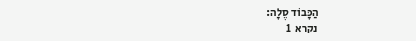הַכָּבוֹד סֶלָה:
נקרא  1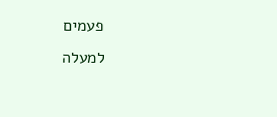פעמים
למעלה